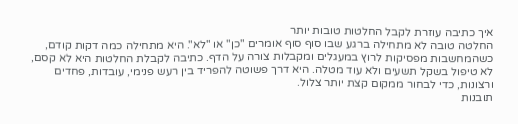איך כתיבה עוזרת לקבל החלטות טובות יותר
החלטה טובה לא מתחילה ברגע שבו סוף סוף אומרים "כן" או "לא". היא מתחילה כמה דקות קודם, כשהמחשבות מפסיקות לרוץ במעגלים ומקבלות צורה על הדף. כתיבה לקבלת החלטות היא לא קסם, לא טיפול בשקל תשעים ולא עוד מטלה. היא דרך פשוטה להפריד בין רעש פנימי, עובדות, פחדים ורצונות, כדי לבחור ממקום קצת יותר צלול.
תובנות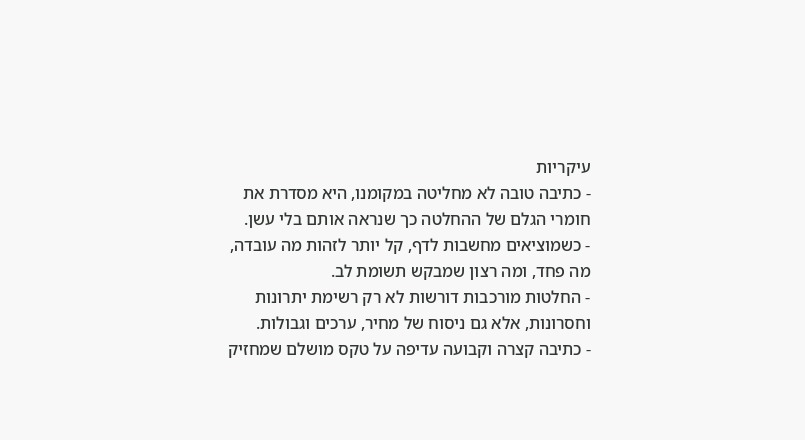עיקריות
- כתיבה טובה לא מחליטה במקומנו, היא מסדרת את חומרי הגלם של ההחלטה כך שנראה אותם בלי עשן.
- כשמוציאים מחשבות לדף, קל יותר לזהות מה עובדה, מה פחד, ומה רצון שמבקש תשומת לב.
- החלטות מורכבות דורשות לא רק רשימת יתרונות וחסרונות, אלא גם ניסוח של מחיר, ערכים וגבולות.
- כתיבה קצרה וקבועה עדיפה על טקס מושלם שמחזיק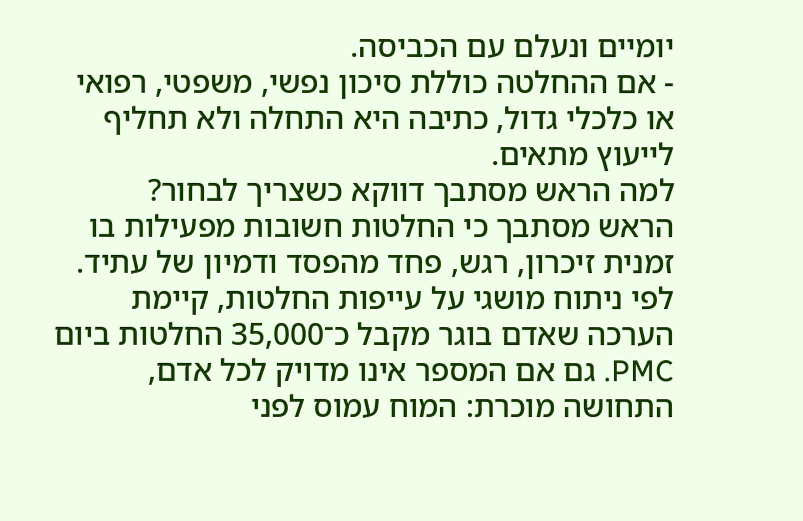יומיים ונעלם עם הכביסה.
- אם ההחלטה כוללת סיכון נפשי, משפטי, רפואי או כלכלי גדול, כתיבה היא התחלה ולא תחליף לייעוץ מתאים.
למה הראש מסתבך דווקא כשצריך לבחור?
הראש מסתבך כי החלטות חשובות מפעילות בו זמנית זיכרון, רגש, פחד מהפסד ודמיון של עתיד. לפי ניתוח מושגי על עייפות החלטות, קיימת הערכה שאדם בוגר מקבל כ־35,000 החלטות ביום PMC. גם אם המספר אינו מדויק לכל אדם, התחושה מוכרת: המוח עמוס לפני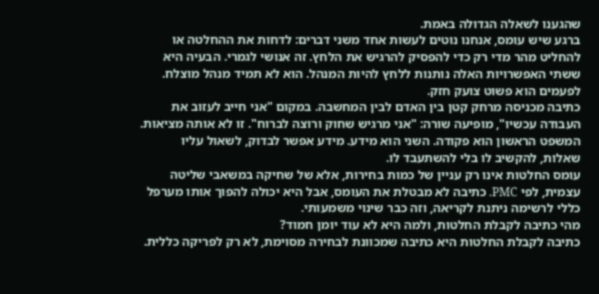שהגענו לשאלה הגדולה באמת.
ברגע שיש עומס, אנחנו נוטים לעשות אחד משני דברים: לדחות את ההחלטה או להחליט מהר מדי רק כדי להפסיק להרגיש את הלחץ. זה אנושי לגמרי. הבעיה היא ששתי האפשרויות האלה נותנות ללחץ להיות המנהל. הוא לא תמיד מנהל מוצלח. לפעמים הוא פשוט צועק חזק.
כתיבה מכניסה מרחק קטן בין האדם לבין המחשבה. במקום "אני חייב לעזוב את העבודה עכשיו", מופיעה שורה: "אני מרגיש שחוק ורוצה לברוח". זו לא אותה מציאות. המשפט הראשון הוא פקודה. השני הוא מידע. מידע אפשר לבדוק, לשאול עליו שאלות, להקשיב לו בלי להשתעבד לו.
עומס החלטות אינו רק עניין של כמות בחירות, אלא של שחיקה במשאבי שליטה עצמית, לפי PMC. כתיבה לא מבטלת את העומס, אבל היא יכולה להפוך אותו מערפל כללי לרשימה ניתנת לקריאה, וזה כבר שינוי משמעותי.
מהי כתיבה לקבלת החלטות, ולמה היא לא עוד יומן חמוד?
כתיבה לקבלת החלטות היא כתיבה שמכוונת לבחירה מסוימת, לא רק לפריקה כללית.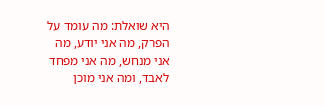היא שואלת: מה עומד על הפרק, מה אני יודע, מה אני מנחש, מה אני מפחד לאבד, ומה אני מוכן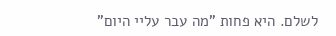לשלם. היא פחות "מה עבר עליי היום"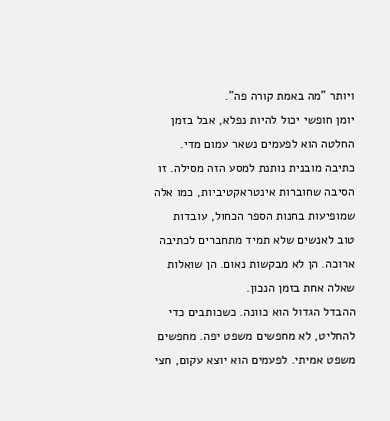ויותר "מה באמת קורה פה".
יומן חופשי יכול להיות נפלא, אבל בזמן החלטה הוא לפעמים נשאר עמום מדי. כתיבה מובנית נותנת למסע הזה מסילה. זו הסיבה שחוברות אינטראקטיביות, כמו אלה שמופיעות בחנות הספר הכחול, עובדות טוב לאנשים שלא תמיד מתחברים לכתיבה ארוכה. הן לא מבקשות נאום. הן שואלות שאלה אחת בזמן הנכון.
ההבדל הגדול הוא כוונה. כשכותבים כדי להחליט, לא מחפשים משפט יפה. מחפשים משפט אמיתי. לפעמים הוא יוצא עקום, חצי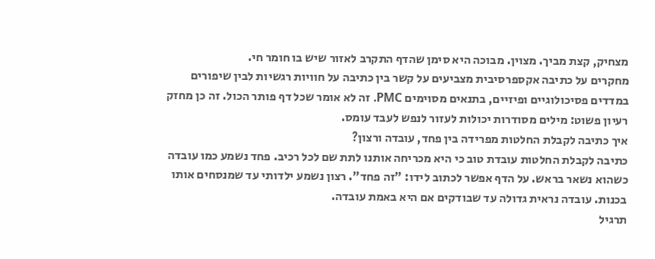מצחיק, קצת מביך. מצוין. מבוכה היא סימן שהדף התקרב לאזור שיש בו חומר חי.
מחקרים על כתיבה אקספרסיבית מצביעים על קשר בין כתיבה על חוויות רגשיות לבין שיפורים במדדים פסיכולוגיים ופיזיים, בתנאים מסוימים PMC. זה לא אומר שכל דף פותר הכול. זה כן מחזק רעיון פשוט: מילים מסודרות יכולות לעזור לנפש לעבד עומס.
איך כתיבה לקבלת החלטות מפרידה בין פחד, עובדה ורצון?
כתיבה לקבלת החלטות עובדת טוב כי היא מכריחה אותנו לתת שם לכל רכיב. פחד נשמע כמו עובדה כשהוא נשאר בראש. על הדף אפשר לכתוב לידו: "זה פחד". רצון נשמע ילדותי עד שמנסחים אותו בכנות. עובדה נראית גדולה עד שבודקים אם היא באמת עובדה.
תרגיל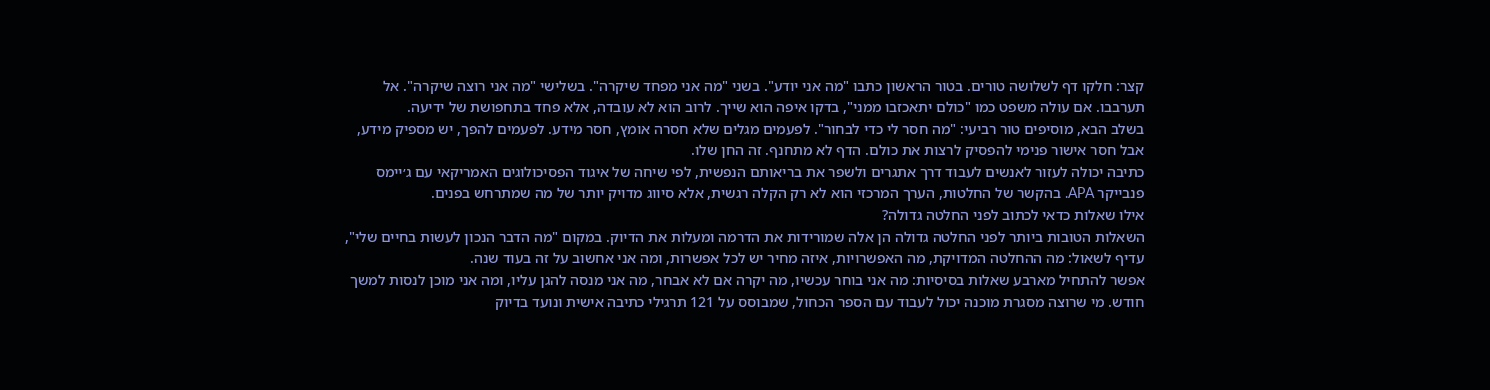קצר: חלקו דף לשלושה טורים. בטור הראשון כתבו "מה אני יודע". בשני "מה אני מפחד שיקרה". בשלישי "מה אני רוצה שיקרה". אל תערבבו. אם עולה משפט כמו "כולם יתאכזבו ממני", בדקו איפה הוא שייך. לרוב הוא לא עובדה, אלא פחד בתחפושת של ידיעה.
בשלב הבא, מוסיפים טור רביעי: "מה חסר לי כדי לבחור". לפעמים מגלים שלא חסרה אומץ, חסר מידע. לפעמים להפך, יש מספיק מידע, אבל חסר אישור פנימי להפסיק לרצות את כולם. הדף לא מתחנף. זה החן שלו.
כתיבה יכולה לעזור לאנשים לעבוד דרך אתגרים ולשפר את בריאותם הנפשית, לפי שיחה של איגוד הפסיכולוגים האמריקאי עם ג׳יימס פנבייקר APA. בהקשר של החלטות, הערך המרכזי הוא לא רק הקלה רגשית, אלא סיווג מדויק יותר של מה שמתרחש בפנים.
אילו שאלות כדאי לכתוב לפני החלטה גדולה?
השאלות הטובות ביותר לפני החלטה גדולה הן אלה שמורידות את הדרמה ומעלות את הדיוק. במקום "מה הדבר הנכון לעשות בחיים שלי", עדיף לשאול: מה ההחלטה המדויקת, מה האפשרויות, איזה מחיר יש לכל אפשרות, ומה אני אחשוב על זה בעוד שנה.
אפשר להתחיל מארבע שאלות בסיסיות: מה אני בוחר עכשיו, מה יקרה אם לא אבחר, מה אני מנסה להגן עליו, ומה אני מוכן לנסות למשך חודש. מי שרוצה מסגרת מוכנה יכול לעבוד עם הספר הכחול, שמבוסס על 121 תרגילי כתיבה אישית ונועד בדיוק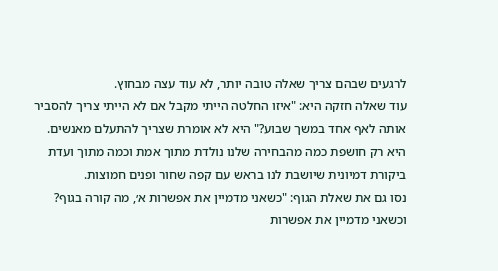לרגעים שבהם צריך שאלה טובה יותר, לא עוד עצה מבחוץ.
עוד שאלה חזקה היא: "איזו החלטה הייתי מקבל אם לא הייתי צריך להסביר אותה לאף אחד במשך שבוע?" היא לא אומרת שצריך להתעלם מאנשים. היא רק חושפת כמה מהבחירה שלנו נולדת מתוך אמת וכמה מתוך ועדת ביקורת דמיונית שיושבת לנו בראש עם קפה שחור ופנים חמוצות.
נסו גם את שאלת הגוף: "כשאני מדמיין את אפשרות א׳, מה קורה בגוף? וכשאני מדמיין את אפשרות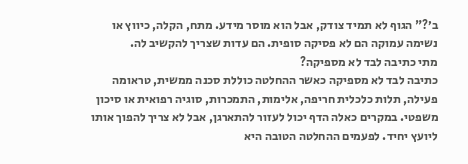ב׳?" הגוף לא תמיד צודק, אבל הוא מוסר מידע. מתח, הקלה, כיווץ או נשימה עמוקה הם לא פסיקה סופית. הם עדות שצריך להקשיב לה.
מתי כתיבה לבד לא מספיקה?
כתיבה לבד לא מספיקה כאשר ההחלטה כוללת סכנה ממשית, טראומה פעילה, תלות כלכלית חריפה, אלימות, התמכרות, סוגיה רפואית או סיכון משפטי. במקרים כאלה הדף יכול לעזור להתארגן, אבל לא צריך להפוך אותו ליועץ יחיד. לפעמים ההחלטה הטובה היא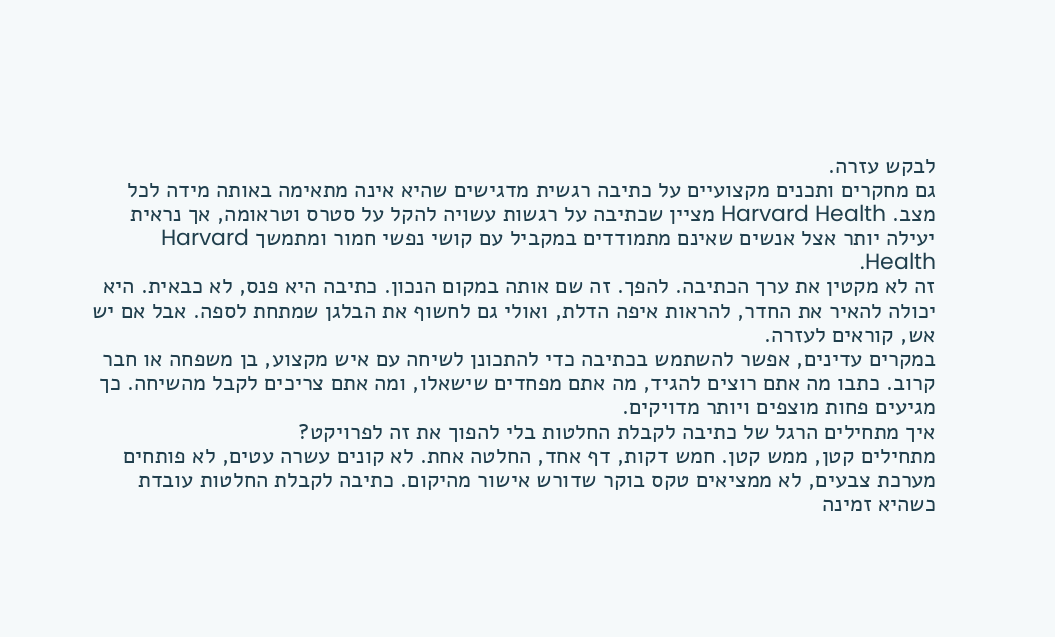לבקש עזרה.
גם מחקרים ותכנים מקצועיים על כתיבה רגשית מדגישים שהיא אינה מתאימה באותה מידה לכל מצב. Harvard Health מציין שכתיבה על רגשות עשויה להקל על סטרס וטראומה, אך נראית יעילה יותר אצל אנשים שאינם מתמודדים במקביל עם קושי נפשי חמור ומתמשך Harvard Health.
זה לא מקטין את ערך הכתיבה. להפך. זה שם אותה במקום הנכון. כתיבה היא פנס, לא כבאית. היא יכולה להאיר את החדר, להראות איפה הדלת, ואולי גם לחשוף את הבלגן שמתחת לספה. אבל אם יש אש, קוראים לעזרה.
במקרים עדינים, אפשר להשתמש בכתיבה כדי להתכונן לשיחה עם איש מקצוע, בן משפחה או חבר קרוב. כתבו מה אתם רוצים להגיד, מה אתם מפחדים שישאלו, ומה אתם צריכים לקבל מהשיחה. כך מגיעים פחות מוצפים ויותר מדויקים.
איך מתחילים הרגל של כתיבה לקבלת החלטות בלי להפוך את זה לפרויקט?
מתחילים קטן, ממש קטן. חמש דקות, דף אחד, החלטה אחת. לא קונים עשרה עטים, לא פותחים מערכת צבעים, לא ממציאים טקס בוקר שדורש אישור מהיקום. כתיבה לקבלת החלטות עובדת כשהיא זמינה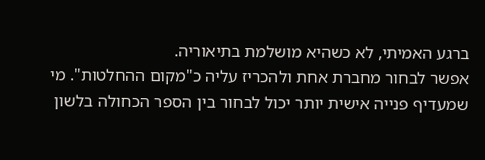ברגע האמיתי, לא כשהיא מושלמת בתיאוריה.
אפשר לבחור מחברת אחת ולהכריז עליה כ"מקום ההחלטות". מי שמעדיף פנייה אישית יותר יכול לבחור בין הספר הכחולה בלשון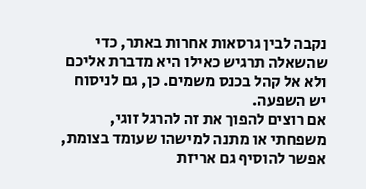נקבה לבין גרסאות אחרות באתר, כדי שהשאלה תרגיש כאילו היא מדברת אליכם ולא אל קהל בכנס משמים. כן, גם לניסוח יש השפעה.
אם רוצים להפוך את זה להרגל זוגי, משפחתי או מתנה למישהו שעומד בצומת, אפשר להוסיף גם אריזת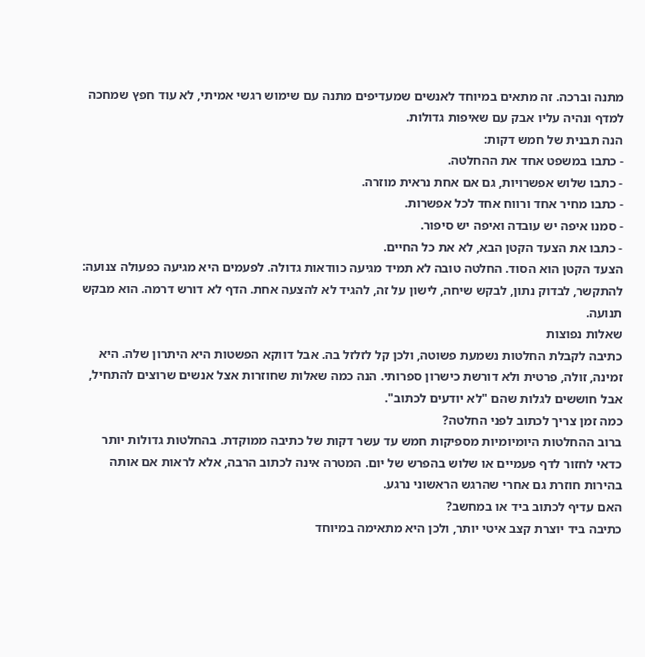מתנה וברכה. זה מתאים במיוחד לאנשים שמעדיפים מתנה עם שימוש רגשי אמיתי, לא עוד חפץ שמחכה למדף ונהיה עליו אבק עם שאיפות גדולות.
הנה תבנית של חמש דקות:
- כתבו במשפט אחד את ההחלטה.
- כתבו שלוש אפשרויות, גם אם אחת נראית מוזרה.
- כתבו מחיר אחד ורווח אחד לכל אפשרות.
- סמנו איפה יש עובדה ואיפה יש סיפור.
- כתבו את הצעד הקטן הבא, לא את כל החיים.
הצעד הקטן הוא הסוד. החלטה טובה לא תמיד מגיעה כוודאות גדולה. לפעמים היא מגיעה כפעולה צנועה: להתקשר, לבדוק נתון, לבקש שיחה, לישון על זה, להגיד לא להצעה אחת. הדף לא דורש דרמה. הוא מבקש תנועה.
שאלות נפוצות
כתיבה לקבלת החלטות נשמעת פשוטה, ולכן קל לזלזל בה. אבל דווקא הפשטות היא היתרון שלה. היא זמינה, זולה, פרטית ולא דורשת כישרון ספרותי. הנה כמה שאלות שחוזרות אצל אנשים שרוצים להתחיל, אבל חוששים לגלות שהם "לא יודעים לכתוב".
כמה זמן צריך לכתוב לפני החלטה?
ברוב ההחלטות היומיומיות מספיקות חמש עד עשר דקות של כתיבה ממוקדת. בהחלטות גדולות יותר כדאי לחזור לדף פעמיים או שלוש בהפרש של יום. המטרה אינה לכתוב הרבה, אלא לראות אם אותה בהירות חוזרת גם אחרי שהרגש הראשוני נרגע.
האם עדיף לכתוב ביד או במחשב?
כתיבה ביד יוצרת קצב איטי יותר, ולכן היא מתאימה במיוחד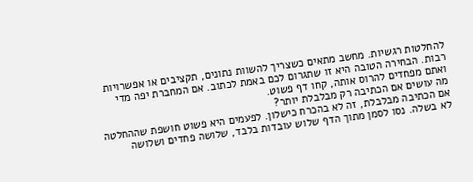להחלטות רגשיות. מחשב מתאים כשצריך להשוות נתונים, תקציבים או אפשרויות רבות. הבחירה הטובה היא זו שתגרום לכם באמת לכתוב. אם המחברת יפה מדי ואתם מפחדים להרוס אותה, קחו דף פשוט.
מה עושים אם הכתיבה רק מבלבלת יותר?
אם הכתיבה מבלבלת, זה לא בהכרח כישלון. לפעמים היא פשוט חושפת שההחלטה לא בשלה. נסו לסמן מתוך הדף שלוש עובדות בלבד, שלושה פחדים ושלושה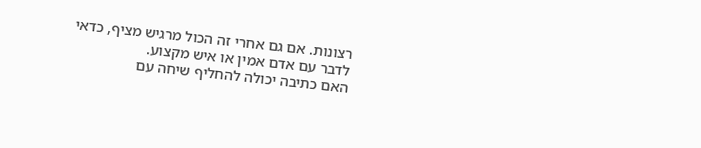רצונות. אם גם אחרי זה הכול מרגיש מציף, כדאי לדבר עם אדם אמין או איש מקצוע.
האם כתיבה יכולה להחליף שיחה עם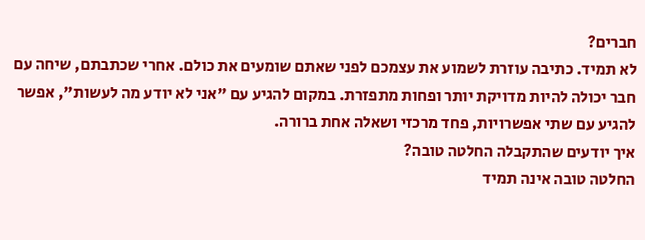חברים?
לא תמיד. כתיבה עוזרת לשמוע את עצמכם לפני שאתם שומעים את כולם. אחרי שכתבתם, שיחה עם חבר יכולה להיות מדויקת יותר ופחות מתפזרת. במקום להגיע עם "אני לא יודע מה לעשות", אפשר להגיע עם שתי אפשרויות, פחד מרכזי ושאלה אחת ברורה.
איך יודעים שהתקבלה החלטה טובה?
החלטה טובה אינה תמיד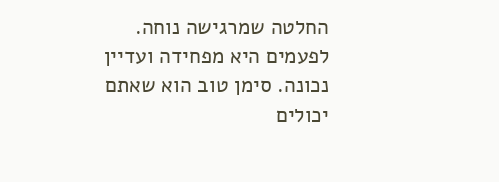החלטה שמרגישה נוחה. לפעמים היא מפחידה ועדיין נכונה. סימן טוב הוא שאתם יכולים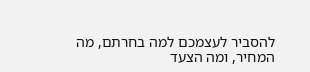להסביר לעצמכם למה בחרתם, מה המחיר, ומה הצעד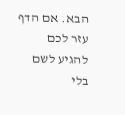הבא. אם הדף עזר לכם להגיע לשם בלי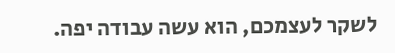לשקר לעצמכם, הוא עשה עבודה יפה.